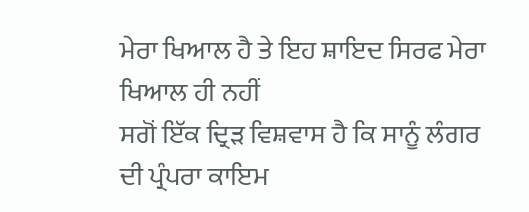ਮੇਰਾ ਖਿਆਲ ਹੈ ਤੇ ਇਹ ਸ਼ਾਇਦ ਸਿਰਫ ਮੇਰਾ ਖਿਆਲ ਹੀ ਨਹੀਂ
ਸਗੋਂ ਇੱਕ ਦ੍ਰਿੜ ਵਿਸ਼ਵਾਸ ਹੈ ਕਿ ਸਾਨੂੰ ਲੰਗਰ ਦੀ ਪ੍ਰੰਪਰਾ ਕਾਇਮ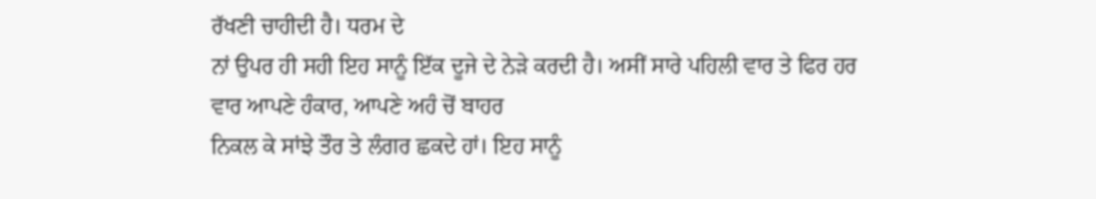ਰੱਖਣੀ ਚਾਹੀਦੀ ਹੈ। ਧਰਮ ਦੇ
ਨਾਂ ਉਪਰ ਹੀ ਸਹੀ ਇਹ ਸਾਨੂੰ ਇੱਕ ਦੂਜੇ ਦੇ ਨੇੜੇ ਕਰਦੀ ਹੈ। ਅਸੀਂ ਸਾਰੇ ਪਹਿਲੀ ਵਾਰ ਤੇ ਫਿਰ ਹਰ
ਵਾਰ ਆਪਣੇ ਹੰਕਾਰ, ਆਪਣੇ ਅਹੰ ਚੋਂ ਬਾਹਰ
ਨਿਕਲ ਕੇ ਸਾਂਝੇ ਤੌਰ ਤੇ ਲੰਗਰ ਛਕਦੇ ਹਾਂ। ਇਹ ਸਾਨੂੰ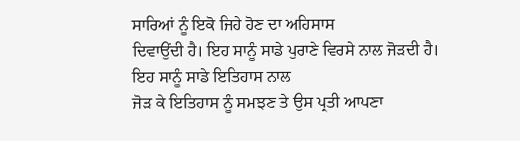ਸਾਰਿਆਂ ਨੂੰ ਇਕੋ ਜਿਹੇ ਹੋਣ ਦਾ ਅਹਿਸਾਸ
ਦਿਵਾਉਂਦੀ ਹੈ। ਇਹ ਸਾਨੂੰ ਸਾਡੇ ਪੁਰਾਣੇ ਵਿਰਸੇ ਨਾਲ ਜੋੜਦੀ ਹੈ। ਇਹ ਸਾਨੂੰ ਸਾਡੇ ਇਤਿਹਾਸ ਨਾਲ
ਜੋੜ ਕੇ ਇਤਿਹਾਸ ਨੂੰ ਸਮਝਣ ਤੇ ਉਸ ਪ੍ਰਤੀ ਆਪਣਾ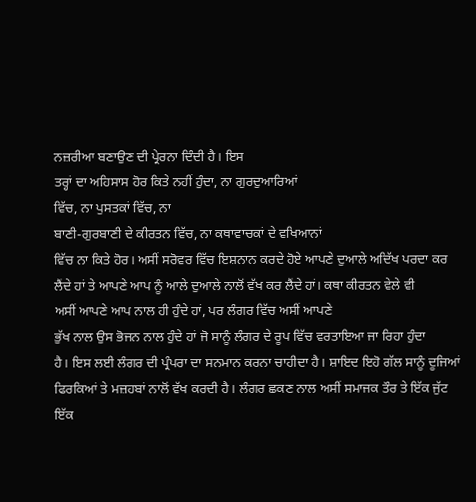ਨਜ਼ਰੀਆ ਬਣਾਉਣ ਦੀ ਪ੍ਰੇਰਨਾ ਦਿੰਦੀ ਹੈ। ਇਸ
ਤਰ੍ਹਾਂ ਦਾ ਅਹਿਸਾਸ ਹੋਰ ਕਿਤੇ ਨਹੀਂ ਹੁੰਦਾ, ਨਾ ਗੁਰਦੁਆਰਿਆਂ
ਵਿੱਚ, ਨਾ ਪੁਸਤਕਾਂ ਵਿੱਚ, ਨਾ
ਬਾਣੀ-ਗੁਰਬਾਣੀ ਦੇ ਕੀਰਤਨ ਵਿੱਚ, ਨਾ ਕਥਾਵਾਚਕਾਂ ਦੇ ਵਖਿਆਨਾਂ
ਵਿੱਚ ਨਾ ਕਿਤੇ ਹੋਰ। ਅਸੀਂ ਸਰੋਵਰ ਵਿੱਚ ਇਸ਼ਨਾਨ ਕਰਦੇ ਹੋਏ ਆਪਣੇ ਦੁਆਲੇ ਅਦਿੱਖ ਪਰਦਾ ਕਰ
ਲੈਂਦੇ ਹਾਂ ਤੇ ਆਪਣੇ ਆਪ ਨੂੰ ਆਲੇ ਦੁਆਲੇ ਨਾਲੋਂ ਵੱਖ ਕਰ ਲੈਂਦੇ ਹਾਂ। ਕਥਾ ਕੀਰਤਨ ਵੇਲੇ ਵੀ
ਅਸੀਂ ਆਪਣੇ ਆਪ ਨਾਲ ਹੀ ਹੁੰਦੇ ਹਾਂ, ਪਰ ਲੰਗਰ ਵਿੱਚ ਅਸੀਂ ਆਪਣੇ
ਭੁੱਖ ਨਾਲ ਉਸ ਭੋਜਨ ਨਾਲ ਹੁੰਦੇ ਹਾਂ ਜੋ ਸਾਨੂੰ ਲੰਗਰ ਦੇ ਰੂਪ ਵਿੱਚ ਵਰਤਾਇਆ ਜਾ ਰਿਹਾ ਹੁੰਦਾ
ਹੈ। ਇਸ ਲਈ ਲੰਗਰ ਦੀ ਪ੍ਰੰਪਰਾ ਦਾ ਸਨਮਾਨ ਕਰਨਾ ਚਾਹੀਦਾ ਹੈ। ਸ਼ਾਇਦ ਇਹੋ ਗੱਲ ਸਾਨੂੰ ਦੂਜਿਆਂ
ਫਿਰਕਿਆਂ ਤੇ ਮਜ਼ਹਬਾਂ ਨਾਲੋਂ ਵੱਖ ਕਰਦੀ ਹੈ। ਲੰਗਰ ਛਕਣ ਨਾਲ ਅਸੀਂ ਸਮਾਜਕ ਤੌਰ ਤੇ ਇੱਕ ਜੁੱਟ
ਇੱਕ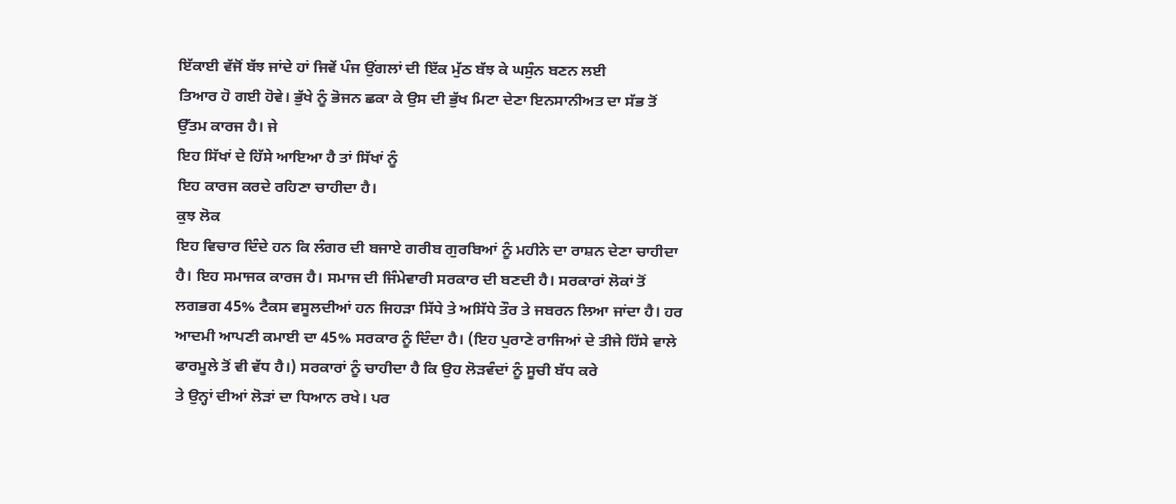ਇੱਕਾਈ ਵੱਜੋਂ ਬੱਝ ਜਾਂਦੇ ਹਾਂ ਜਿਵੇਂ ਪੰਜ ਉਂਗਲਾਂ ਦੀ ਇੱਕ ਮੁੱਠ ਬੱਝ ਕੇ ਘਸੁੰਨ ਬਣਨ ਲਈ
ਤਿਆਰ ਹੋ ਗਈ ਹੋਵੇ। ਭੁੱਖੇ ਨੂੰ ਭੋਜਨ ਛਕਾ ਕੇ ਉਸ ਦੀ ਭੁੱਖ ਮਿਟਾ ਦੇਣਾ ਇਨਸਾਨੀਅਤ ਦਾ ਸੱਭ ਤੋਂ
ਉੱਤਮ ਕਾਰਜ ਹੈ। ਜੇ
ਇਹ ਸਿੱਖਾਂ ਦੇ ਹਿੱਸੇ ਆਇਆ ਹੈ ਤਾਂ ਸਿੱਖਾਂ ਨੂੰ
ਇਹ ਕਾਰਜ ਕਰਦੇ ਰਹਿਣਾ ਚਾਹੀਦਾ ਹੈ।
ਕੁਝ ਲੋਕ
ਇਹ ਵਿਚਾਰ ਦਿੰਦੇ ਹਨ ਕਿ ਲੰਗਰ ਦੀ ਬਜਾਏ ਗਰੀਬ ਗੁਰਬਿਆਂ ਨੂੰ ਮਹੀਨੇ ਦਾ ਰਾਸ਼ਨ ਦੇਣਾ ਚਾਹੀਦਾ
ਹੈ। ਇਹ ਸਮਾਜਕ ਕਾਰਜ ਹੈ। ਸਮਾਜ ਦੀ ਜਿੰਮੇਵਾਰੀ ਸਰਕਾਰ ਦੀ ਬਣਦੀ ਹੈ। ਸਰਕਾਰਾਂ ਲੋਕਾਂ ਤੋਂ
ਲਗਭਗ 45% ਟੈਕਸ ਵਸੂਲਦੀਆਂ ਹਨ ਜਿਹੜਾ ਸਿੱਧੇ ਤੇ ਅਸਿੱਧੇ ਤੌਰ ਤੇ ਜਬਰਨ ਲਿਆ ਜਾਂਦਾ ਹੈ। ਹਰ
ਆਦਮੀ ਆਪਣੀ ਕਮਾਈ ਦਾ 45% ਸਰਕਾਰ ਨੂੰ ਦਿੰਦਾ ਹੈ। (ਇਹ ਪੁਰਾਣੇ ਰਾਜਿਆਂ ਦੇ ਤੀਜੇ ਹਿੱਸੇ ਵਾਲੇ
ਫਾਰਮੂਲੇ ਤੋਂ ਵੀ ਵੱਧ ਹੈ।) ਸਰਕਾਰਾਂ ਨੂੰ ਚਾਹੀਦਾ ਹੈ ਕਿ ਉਹ ਲੋੜਵੰਦਾਂ ਨੂੰ ਸੂਚੀ ਬੱਧ ਕਰੇ
ਤੇ ਉਨ੍ਹਾਂ ਦੀਆਂ ਲੋੜਾਂ ਦਾ ਧਿਆਨ ਰਖੇ। ਪਰ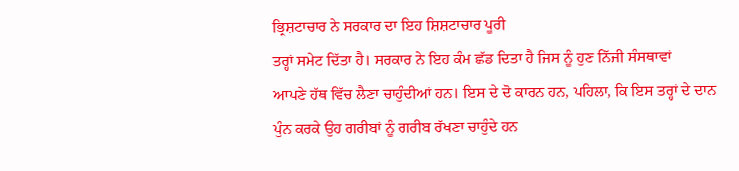ਭ੍ਰਿਸ਼ਟਾਚਾਰ ਨੇ ਸਰਕਾਰ ਦਾ ਇਹ ਸ਼ਿਸ਼ਟਾਚਾਰ ਪੂਰੀ
ਤਰ੍ਹਾਂ ਸਮੇਟ ਦਿੱਤਾ ਹੈ। ਸਰਕਾਰ ਨੇ ਇਹ ਕੰਮ ਛੱਡ ਦਿਤਾ ਹੈ ਜਿਸ ਨੂੰ ਹੁਣ ਨਿੱਜੀ ਸੰਸਥਾਵਾਂ
ਆਪਣੇ ਹੱਥ ਵਿੱਚ ਲੈਣਾ ਚਾਹੁੰਦੀਆਂ ਹਨ। ਇਸ ਦੇ ਦੋ ਕਾਰਨ ਹਨ, ਪਹਿਲਾ, ਕਿ ਇਸ ਤਰ੍ਹਾਂ ਦੇ ਦਾਨ
ਪੁੰਨ ਕਰਕੇ ਉਹ ਗਰੀਬਾਂ ਨੂੰ ਗਰੀਬ ਰੱਖਣਾ ਚਾਹੁੰਦੇ ਹਨ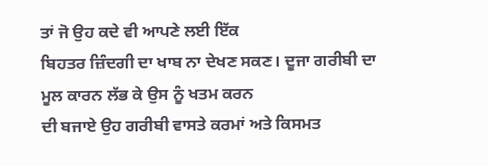ਤਾਂ ਜੋ ਉਹ ਕਦੇ ਵੀ ਆਪਣੇ ਲਈ ਇੱਕ
ਬਿਹਤਰ ਜ਼ਿੰਦਗੀ ਦਾ ਖਾਬ ਨਾ ਦੇਖਣ ਸਕਣ। ਦੂਜਾ ਗਰੀਬੀ ਦਾ ਮੂਲ ਕਾਰਨ ਲੱਭ ਕੇ ਉਸ ਨੂੰ ਖਤਮ ਕਰਨ
ਦੀ ਬਜਾਏ ਉਹ ਗਰੀਬੀ ਵਾਸਤੇ ਕਰਮਾਂ ਅਤੇ ਕਿਸਮਤ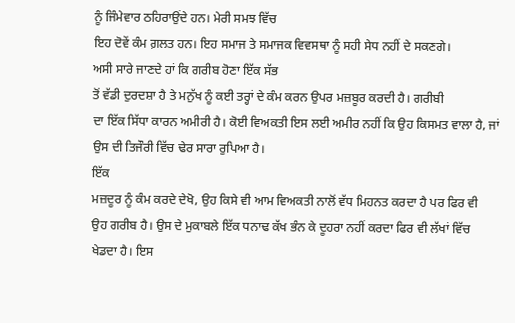ਨੂੰ ਜਿੰਮੇਵਾਰ ਠਹਿਰਾਉਂਦੇ ਹਨ। ਮੇਰੀ ਸਮਝ ਵਿੱਚ
ਇਹ ਦੋਵੇਂ ਕੰਮ ਗ਼ਲਤ ਹਨ। ਇਹ ਸਮਾਜ ਤੇ ਸਮਾਜਕ ਵਿਵਸਥਾ ਨੂੰ ਸਹੀ ਸੇਧ ਨਹੀਂ ਦੇ ਸਕਣਗੇ।
ਅਸੀ ਸਾਰੇ ਜਾਣਦੇ ਹਾਂ ਕਿ ਗਰੀਬ ਹੋਣਾ ਇੱਕ ਸੱਭ
ਤੋਂ ਵੱਡੀ ਦੁਰਦਸ਼ਾ ਹੈ ਤੇ ਮਨੁੱਖ ਨੂੰ ਕਈ ਤਰ੍ਹਾਂ ਦੇ ਕੰਮ ਕਰਨ ਉਪਰ ਮਜ਼ਬੂਰ ਕਰਦੀ ਹੈ। ਗਰੀਬੀ
ਦਾ ਇੱਕ ਸਿੱਧਾ ਕਾਰਨ ਅਮੀਰੀ ਹੈ। ਕੋਈ ਵਿਅਕਤੀ ਇਸ ਲਈ ਅਮੀਰ ਨਹੀਂ ਕਿ ਉਹ ਕਿਸਮਤ ਵਾਲਾ ਹੈ, ਜਾਂ
ਉਸ ਦੀ ਤਿਜੌਰੀ ਵਿੱਚ ਢੇਰ ਸਾਰਾ ਰੁਪਿਆ ਹੈ।
ਇੱਕ
ਮਜ਼ਦੂਰ ਨੂੰ ਕੰਮ ਕਰਦੇ ਦੇਖੋ, ਉਹ ਕਿਸੇ ਵੀ ਆਮ ਵਿਅਕਤੀ ਨਾਲੋਂ ਵੱਧ ਮਿਹਨਤ ਕਰਦਾ ਹੈ ਪਰ ਫਿਰ ਵੀ
ਉਹ ਗਰੀਬ ਹੈ। ਉਸ ਦੇ ਮੁਕਾਬਲੇ ਇੱਕ ਧਨਾਢ ਕੱਖ ਭੰਨ ਕੇ ਦੂਹਰਾ ਨਹੀਂ ਕਰਦਾ ਫਿਰ ਵੀ ਲੱਖਾਂ ਵਿੱਚ
ਖੇਡਦਾ ਹੈ। ਇਸ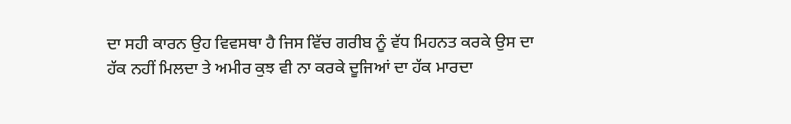ਦਾ ਸਹੀ ਕਾਰਨ ਉਹ ਵਿਵਸਥਾ ਹੈ ਜਿਸ ਵਿੱਚ ਗਰੀਬ ਨੂੰ ਵੱਧ ਮਿਹਨਤ ਕਰਕੇ ਉਸ ਦਾ
ਹੱਕ ਨਹੀਂ ਮਿਲਦਾ ਤੇ ਅਮੀਰ ਕੁਝ ਵੀ ਨਾ ਕਰਕੇ ਦੂਜਿਆਂ ਦਾ ਹੱਕ ਮਾਰਦਾ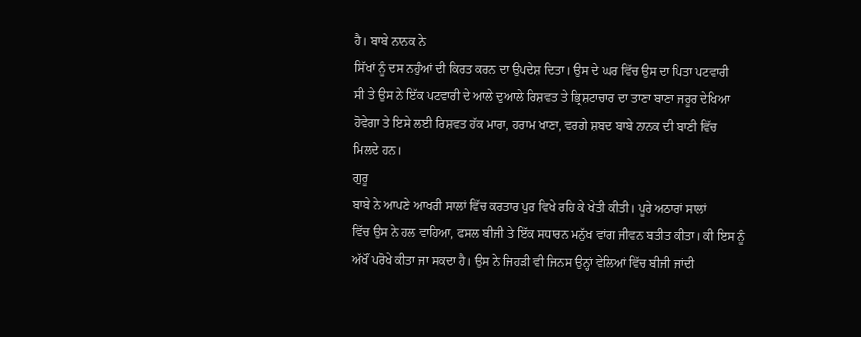ਹੈ। ਬਾਬੇ ਨਾਨਕ ਨੇ
ਸਿੱਖਾਂ ਨੂੰ ਦਸ ਨਹੁੰਆਂ ਦੀ ਕਿਰਤ ਕਰਨ ਦਾ ਉਪਦੇਸ਼ ਦਿਤਾ। ਉਸ ਦੇ ਘਰ ਵਿੱਚ ਉਸ ਦਾ ਪਿਤਾ ਪਟਵਾਰੀ
ਸੀ ਤੇ ਉਸ ਨੇ ਇੱਕ ਪਟਵਾਰੀ ਦੇ ਆਲੇ ਦੁਆਲੇ ਰਿਸ਼ਵਤ ਤੇ ਭ੍ਰਿਸ਼ਟਾਚਾਰ ਦਾ ਤਾਣਾ ਬਾਣਾ ਜਰੂਰ ਦੇਖਿਆ
ਹੋਵੇਗਾ ਤੇ ਇਸੇ ਲਈ ਰਿਸ਼ਵਤ ਹੱਕ ਮਾਰਾ, ਹਰਾਮ ਖਾਣਾ, ਵਰਗੇ ਸ਼ਬਦ ਬਾਬੇ ਨਾਨਕ ਦੀ ਬਾਣੀ ਵਿੱਚ
ਮਿਲਦੇ ਹਨ।
ਗੁਰੂ
ਬਾਬੇ ਨੇ ਆਪਣੇ ਆਖਰੀ ਸਾਲਾਂ ਵਿੱਚ ਕਰਤਾਰ ਪੁਰ ਵਿਖੇ ਰਹਿ ਕੇ ਖੇਤੀ ਕੀਤੀ। ਪੂਰੇ ਅਠਾਰਾਂ ਸਾਲਾਂ
ਵਿੱਚ ਉਸ ਨੇ ਹਲ ਵਾਹਿਆ, ਫਸਲ ਬੀਜੀ ਤੇ ਇੱਕ ਸਧਾਰਨ ਮਨੁੱਖ ਵਾਂਗ ਜੀਵਨ ਬਤੀਤ ਕੀਤਾ। ਕੀ ਇਸ ਨੂੰ
ਅੱਖੌਂ ਪਰੋਖੇ ਕੀਤਾ ਜਾ ਸਕਦਾ ਹੈ। ਉਸ ਨੇ ਜਿਹੜੀ ਵੀ ਜਿਨਸ ਉਨ੍ਹਾਂ ਵੇਲਿਆਂ ਵਿੱਚ ਬੀਜੀ ਜਾਂਦੀ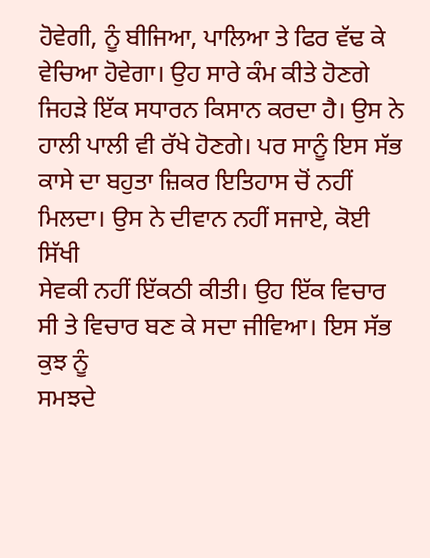ਹੋਵੇਗੀ, ਨੂੰ ਬੀਜਿਆ, ਪਾਲਿਆ ਤੇ ਫਿਰ ਵੱਢ ਕੇ ਵੇਚਿਆ ਹੋਵੇਗਾ। ਉਹ ਸਾਰੇ ਕੰਮ ਕੀਤੇ ਹੋਣਗੇ
ਜਿਹੜੇ ਇੱਕ ਸਧਾਰਨ ਕਿਸਾਨ ਕਰਦਾ ਹੈ। ਉਸ ਨੇ ਹਾਲੀ ਪਾਲੀ ਵੀ ਰੱਖੇ ਹੋਣਗੇ। ਪਰ ਸਾਨੂੰ ਇਸ ਸੱਭ
ਕਾਸੇ ਦਾ ਬਹੁਤਾ ਜ਼ਿਕਰ ਇਤਿਹਾਸ ਚੋਂ ਨਹੀਂ ਮਿਲਦਾ। ਉਸ ਨੇ ਦੀਵਾਨ ਨਹੀਂ ਸਜਾਏ, ਕੋਈ ਸਿੱਖੀ
ਸੇਵਕੀ ਨਹੀਂ ਇੱਕਠੀ ਕੀਤੀ। ਉਹ ਇੱਕ ਵਿਚਾਰ ਸੀ ਤੇ ਵਿਚਾਰ ਬਣ ਕੇ ਸਦਾ ਜੀਵਿਆ। ਇਸ ਸੱਭ ਕੁਝ ਨੂੰ
ਸਮਝਦੇ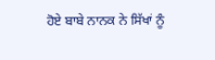ਹੋਏ ਬਾਬੇ ਨਾਨਕ ਨੇ ਸਿੱਖਾਂ ਨੂੰ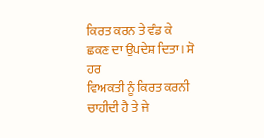ਕਿਰਤ ਕਰਨ ਤੇ ਵੰਡ ਕੇ ਛਕਣ ਦਾ ਉਪਦੇਸ਼ ਦਿਤਾ। ਸੋ ਹਰ
ਵਿਅਕਤੀ ਨੂੰ ਕਿਰਤ ਕਰਨੀ ਚਾਹੀਦੀ ਹੈ ਤੇ ਜੇ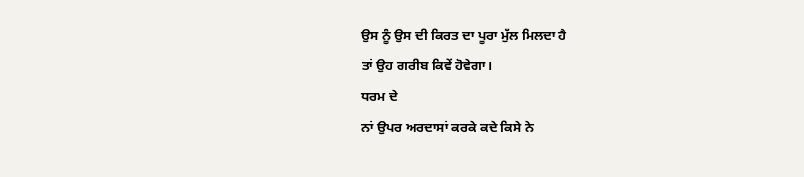ਉਸ ਨੂੰ ਉਸ ਦੀ ਕਿਰਤ ਦਾ ਪੂਰਾ ਮੁੱਲ ਮਿਲਦਾ ਹੈ
ਤਾਂ ਉਹ ਗਰੀਬ ਕਿਵੇਂ ਹੋਵੇਗਾ।
ਧਰਮ ਦੇ
ਨਾਂ ਉਪਰ ਅਰਦਾਸਾਂ ਕਰਕੇ ਕਦੇ ਕਿਸੇ ਨੇ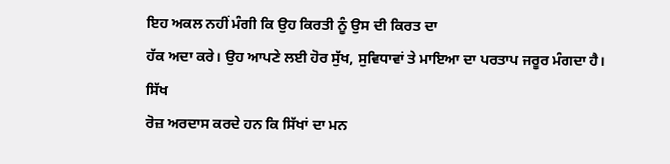ਇਹ ਅਕਲ ਨਹੀਂ ਮੰਗੀ ਕਿ ਉਹ ਕਿਰਤੀ ਨੂੰ ਉਸ ਦੀ ਕਿਰਤ ਦਾ
ਹੱਕ ਅਦਾ ਕਰੇ। ਉਹ ਆਪਣੇ ਲਈ ਹੋਰ ਸੁੱਖ, ਸੁਵਿਧਾਵਾਂ ਤੇ ਮਾਇਆ ਦਾ ਪਰਤਾਪ ਜਰੂਰ ਮੰਗਦਾ ਹੈ।
ਸਿੱਖ
ਰੋਜ਼ ਅਰਦਾਸ ਕਰਦੇ ਹਨ ਕਿ ਸਿੱਖਾਂ ਦਾ ਮਨ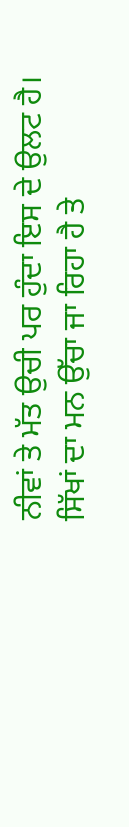ਨੀਵਾਂ ਤੇ ਮੱਤ ਉਚੀ ਪਰ ਹੁੰਦਾ ਇਸ ਦੇ ਉਲਟ ਹੈ। ਸਿੱਖਾਂ ਦਾ ਮਨ ਉੱਚਾ ਜਾ ਰਿਹਾ ਹੈ ਤੇ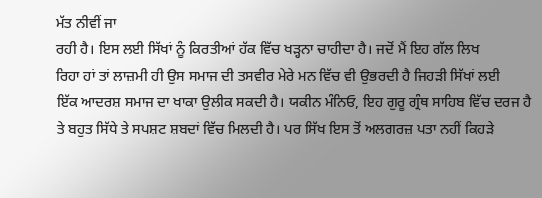ਮੱਤ ਨੀਵੀਂ ਜਾ
ਰਹੀ ਹੈ। ਇਸ ਲਈ ਸਿੱਖਾਂ ਨੂੰ ਕਿਰਤੀਆਂ ਹੱਕ ਵਿੱਚ ਖੜ੍ਹਨਾ ਚਾਹੀਦਾ ਹੈ। ਜਦੋਂ ਮੈਂ ਇਹ ਗੱਲ ਲਿਖ
ਰਿਹਾ ਹਾਂ ਤਾਂ ਲਾਜ਼ਮੀ ਹੀ ਉਸ ਸਮਾਜ ਦੀ ਤਸਵੀਰ ਮੇਰੇ ਮਨ ਵਿੱਚ ਵੀ ਉਭਰਦੀ ਹੈ ਜਿਹੜੀ ਸਿੱਖਾਂ ਲਈ
ਇੱਕ ਆਦਰਸ਼ ਸਮਾਜ ਦਾ ਖਾਕਾ ਉਲੀਕ ਸਕਦੀ ਹੈ। ਯਕੀਨ ਮੰਨਿਓ, ਇਹ ਗੁਰੂ ਗ੍ਰੰਥ ਸਾਹਿਬ ਵਿੱਚ ਦਰਜ ਹੈ
ਤੇ ਬਹੁਤ ਸਿੱਧੇ ਤੇ ਸਪਸ਼ਟ ਸ਼ਬਦਾਂ ਵਿੱਚ ਮਿਲਦੀ ਹੈ। ਪਰ ਸਿੱਖ ਇਸ ਤੋਂ ਅਲਗਰਜ਼ ਪਤਾ ਨਹੀਂ ਕਿਹੜੇ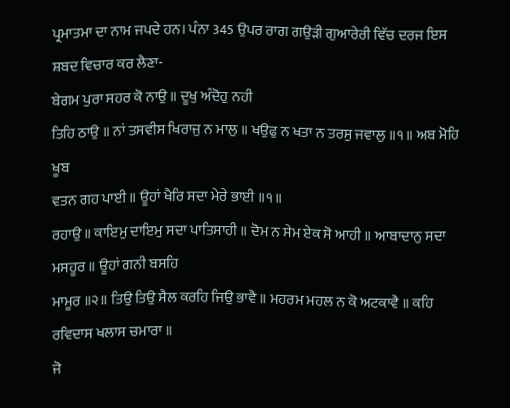ਪ੍ਰਮਾਤਮਾ ਦਾ ਨਾਮ ਜਪਦੇ ਹਨ। ਪੰਨਾ 345 ਉਪਰ ਰਾਗ ਗਉੜੀ ਗੁਆਰੇਰੀ ਵਿੱਚ ਦਰਜ ਇਸ ਸ਼ਬਦ ਵਿਚਾਰ ਕਰ ਲੈਣਾ-
ਬੇਗਮ ਪੁਰਾ ਸਹਰ ਕੋ ਨਾਉ ॥ ਦੂਖੁ ਅੰਦੋਹੁ ਨਹੀ
ਤਿਹਿ ਠਾਉ ॥ ਨਾਂ ਤਸਵੀਸ ਖਿਰਾਜੁ ਨ ਮਾਲੁ ॥ ਖਉਫੁ ਨ ਖਤਾ ਨ ਤਰਸੁ ਜਵਾਲੁ ॥੧॥ ਅਬ ਮੋਹਿ ਖੂਬ
ਵਤਨ ਗਹ ਪਾਈ ॥ ਊਹਾਂ ਖੈਰਿ ਸਦਾ ਮੇਰੇ ਭਾਈ ॥੧॥
ਰਹਾਉ ॥ ਕਾਇਮੁ ਦਾਇਮੁ ਸਦਾ ਪਾਤਿਸਾਹੀ ॥ ਦੋਮ ਨ ਸੇਮ ਏਕ ਸੋ ਆਹੀ ॥ ਆਬਾਦਾਨੁ ਸਦਾ ਮਸਹੂਰ ॥ ਊਹਾਂ ਗਨੀ ਬਸਹਿ
ਮਾਮੂਰ ॥੨॥ ਤਿਉ ਤਿਉ ਸੈਲ ਕਰਹਿ ਜਿਉ ਭਾਵੈ ॥ ਮਹਰਮ ਮਹਲ ਨ ਕੋ ਅਟਕਾਵੈ ॥ ਕਹਿ ਰਵਿਦਾਸ ਖਲਾਸ ਚਮਾਰਾ ॥
ਜੋ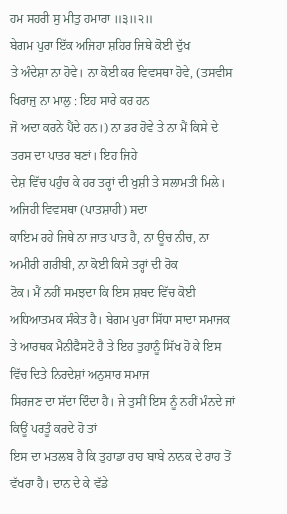ਹਮ ਸਹਰੀ ਸੁ ਮੀਤੁ ਹਮਾਰਾ ॥੩॥੨॥
ਬੇਗਮ ਪੁਰਾ ਇੱਕ ਅਜਿਹਾ ਸ਼ਹਿਰ ਜਿਥੇ ਕੋਈ ਦੁੱਖ
ਤੇ ਅੰਦੇਸ਼ਾ ਨਾ ਹੋਵੇ। ਨਾ ਕੋਈ ਕਰ ਵਿਵਸਥਾ ਹੋਵੇ, (ਤਸਵੀਸ ਖਿਰਾਜੁ ਨਾ ਮਾਲੁ : ਇਹ ਸਾਰੇ ਕਰ ਹਨ
ਜੋ ਅਦਾ ਕਰਨੇ ਪੈਂਦੇ ਹਨ।) ਨਾ ਡਰ ਹੋਵੇ ਤੇ ਨਾ ਮੈਂ ਕਿਸੇ ਦੇ ਤਰਸ ਦਾ ਪਾਤਰ ਬਣਾਂ। ਇਹ ਜਿਹੇ
ਦੇਸ਼ ਵਿੱਚ ਪਹੁੰਚ ਕੇ ਹਰ ਤਰ੍ਹਾਂ ਦੀ ਖੁਸ਼ੀ ਤੇ ਸਲਾਮਤੀ ਮਿਲੇ। ਅਜਿਹੀ ਵਿਵਸਥਾ (ਪਾਤਸ਼ਾਹੀ) ਸਦਾ
ਕਾਇਮ ਰਹੇ ਜਿਥੇ ਨਾ ਜਾਤ ਪਾਤ ਹੈ, ਨਾ ਊਚ ਨੀਚ, ਨਾ ਅਮੀਰੀ ਗਰੀਬੀ, ਨਾ ਕੋਈ ਕਿਸੇ ਤਰ੍ਹਾਂ ਦੀ ਰੋਕ
ਟੋਕ। ਮੈਂ ਨਹੀਂ ਸਮਝਦਾ ਕਿ ਇਸ ਸ਼ਬਦ ਵਿੱਚ ਕੋਈ ਅਧਿਆਤਮਕ ਸੰਕੇਤ ਹੈ। ਬੇਗਮ ਪੁਰਾ ਸਿੱਧਾ ਸਾਦਾ ਸਮਾਜਕ
ਤੇ ਆਰਥਕ ਮੈਨੀਫੈਸਟੋ ਹੈ ਤੇ ਇਹ ਤੁਹਾਨੂੰ ਸਿੱਖ ਹੋ ਕੇ ਇਸ ਵਿੱਚ ਦਿਤੇ ਨਿਰਦੇਸ਼ਾਂ ਅਨੁਸਾਰ ਸਮਾਜ
ਸਿਰਜਣ ਦਾ ਸੱਦਾ ਦਿੰਦਾ ਹੈ। ਜੇ ਤੁਸੀਂ ਇਸ ਨੂੰ ਨਹੀਂ ਮੰਨਦੇ ਜਾਂ ਕਿਊਂ ਪਰਤੂੰ ਕਰਦੇ ਹੋ ਤਾਂ
ਇਸ ਦਾ ਮਤਲਬ ਹੈ ਕਿ ਤੁਹਾਡਾ ਰਾਹ ਬਾਬੇ ਨਾਨਕ ਦੇ ਰਾਹ ਤੋਂ ਵੱਖਰਾ ਹੈ। ਦਾਨ ਦੇ ਕੇ ਵੱਡੇ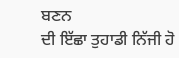ਬਣਨ
ਦੀ ਇੱਛਾ ਤੁਹਾਡੀ ਨਿੱਜੀ ਹੋ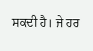ਸਕਦੀ ਹੈ। ਜੇ ਹਰ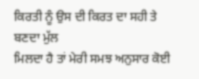ਕਿਰਤੀ ਨੂੰ ਉਸ ਦੀ ਕਿਰਤ ਦਾ ਸਹੀ ਤੇ ਬਣਦਾ ਮੁੱਲ
ਮਿਲਦਾ ਹੈ ਤਾਂ ਮੇਰੀ ਸਮਝ ਅਨੁਸਾਰ ਕੋਈ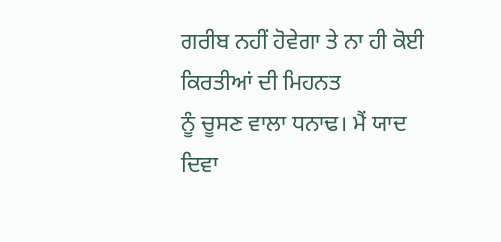ਗਰੀਬ ਨਹੀਂ ਹੋਵੇਗਾ ਤੇ ਨਾ ਹੀ ਕੋਈ ਕਿਰਤੀਆਂ ਦੀ ਮਿਹਨਤ
ਨੂੰ ਚੂਸਣ ਵਾਲਾ ਧਨਾਢ। ਮੈਂ ਯਾਦ ਦਿਵਾ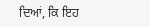ਦਿਆਂ, ਕਿ ਇਹ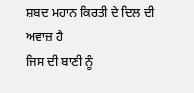ਸ਼ਬਦ ਮਹਾਨ ਕਿਰਤੀ ਦੇ ਦਿਲ ਦੀ ਅਵਾਜ਼ ਹੈ
ਜਿਸ ਦੀ ਬਾਣੀ ਨੂੰ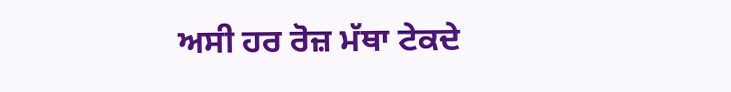ਅਸੀ ਹਰ ਰੋਜ਼ ਮੱਥਾ ਟੇਕਦੇ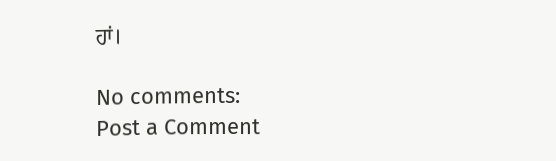ਹਾਂ।

No comments:
Post a Comment